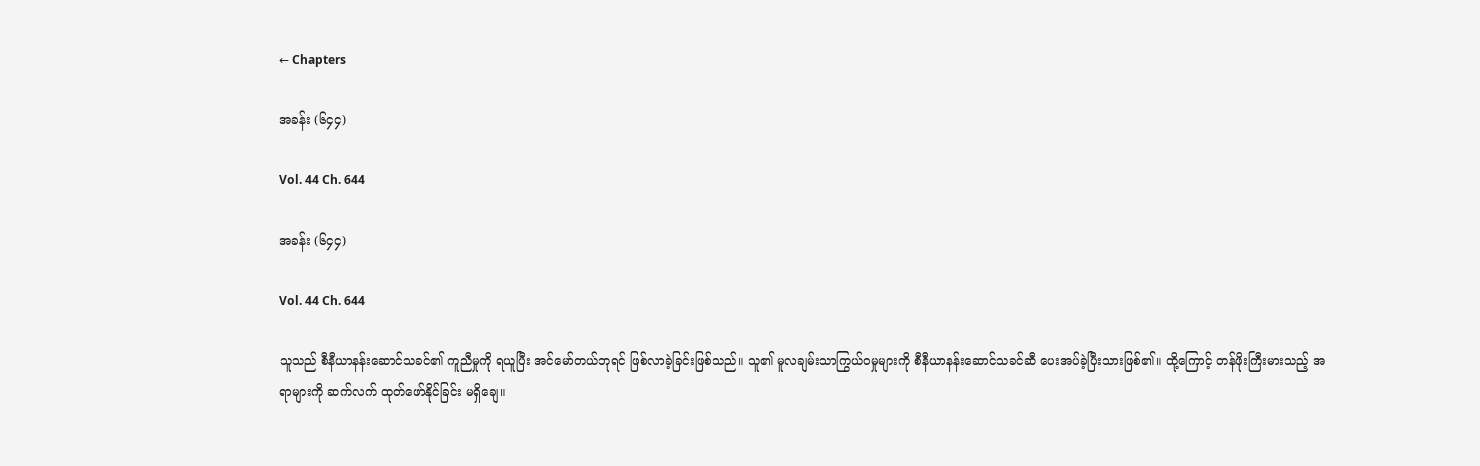← Chapters

အခန်း (၆၄၄)

Vol. 44 Ch. 644

အခန်း (၆၄၄)

Vol. 44 Ch. 644

သူသည် စီနီယာနန်းဆောင်သခင်၏ ကူညီမှုကို ရယူပြီး အင်မော်တယ်ဘုရင် ဖြစ်လာခဲ့ခြင်းဖြစ်သည်။ သူ၏ မူလချမ်းသာကြွယ်ဝမှုများကို စီနီယာနန်းဆောင်သခင်ဆီ ပေးအပ်ခဲ့ပြီးသားဖြစ်၏။ ထို့ကြောင့် တန်ဖိုးကြီးမားသည့် အရာများကို ဆက်လက် ထုတ်ဖော်နိုင်ခြင်း မရှိချေ။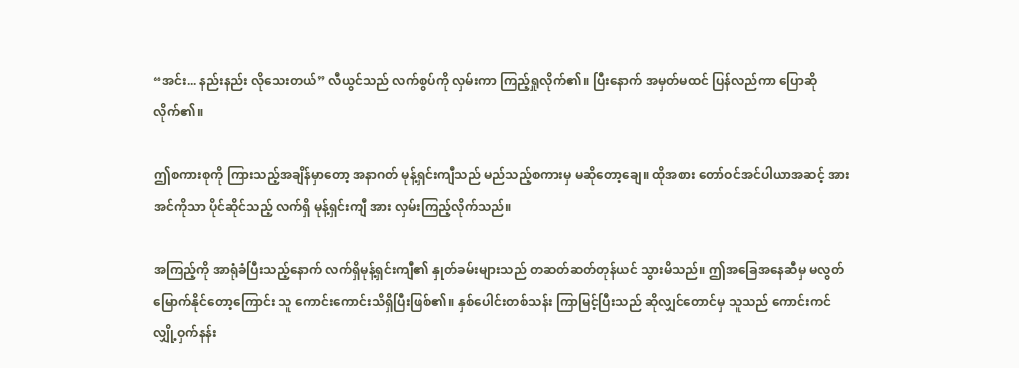“အင်း... နည်းနည်း လိုသေးတယ်” လီယွင်သည် လက်စွပ်ကို လှမ်းကာ ကြည့်ရှုလိုက်၏။ ပြီးနောက် အမှတ်မထင် ပြန်လည်ကာ ပြောဆိုလိုက်၏။

ဤစကားစုကို ကြားသည့်အချိန်မှာတော့ အနာဂတ် မုန့်ရှင်းကျီသည် မည်သည့်စကားမှ မဆိုတော့ချေ။ ထိုအစား တော်ဝင်အင်ပါယာအဆင့် အားအင်ကိုသာ ပိုင်ဆိုင်သည့် လက်ရှိ မုန့်ရှင်းကျီ အား လှမ်းကြည့်လိုက်သည်။

အကြည့်ကို အာရုံခံပြီးသည့်နောက် လက်ရှိမုန့်ရှင်းကျီ၏ နှုတ်ခမ်းများသည် တဆတ်ဆတ်တုန်ယင် သွားမိသည်။ ဤအခြေအနေဆီမှ မလွတ်မြောက်နိုင်တော့ကြောင်း သူ ကောင်းကောင်းသိရှိပြီးဖြစ်၏။ နှစ်ပေါင်းတစ်သန်း ကြာမြင့်ပြီးသည် ဆိုလျှင်တောင်မှ သူသည် ကောင်းကင်လျှို့ဝှက်နန်း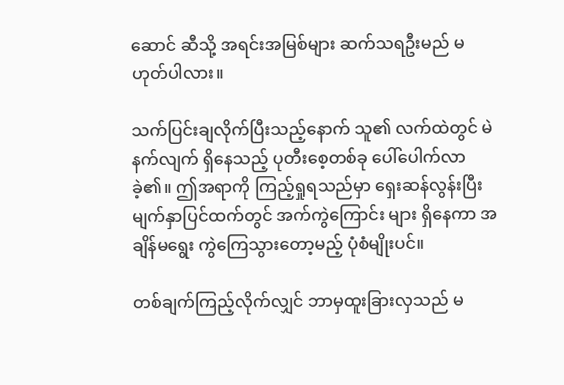ဆောင် ဆီသို့ အရင်းအမြစ်များ ဆက်သရဦးမည် မဟုတ်ပါလား။

သက်ပြင်းချလိုက်ပြီးသည့်နောက် သူ၏ လက်ထဲတွင် မဲနက်လျက် ရှိနေသည့် ပုတီးစေ့တစ်ခု ပေါ်ပေါက်လာခဲ့၏။ ဤအရာကို ကြည့်ရှုရသည်မှာ ရှေးဆန်လွန်းပြီး မျက်နှာပြင်ထက်တွင် အက်ကွဲကြောင်း များ ရှိနေကာ အချိန်မရွေး ကွဲကြေသွားတော့မည့် ပုံစံမျိုးပင်။

တစ်ချက်ကြည့်လိုက်လျှင် ဘာမှထူးခြားလှသည် မ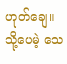ဟုတ်ချေ။ သို့ပေမဲ့ သေ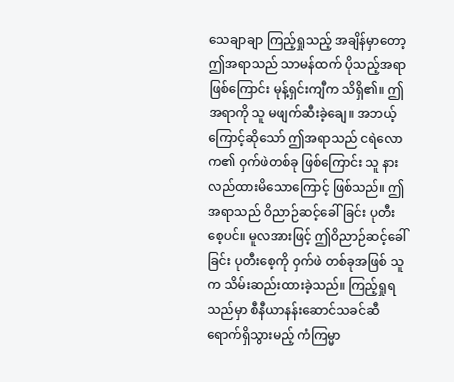သေချာချာ ကြည့်ရှုသည့် အချိန်မှာတော့ ဤအရာသည် သာမန်ထက် ပိုသည့်အရာဖြစ်ကြောင်း မုန့်ရှင်းကျီက သိရှိ၏။ ဤအရာကို သူ မဖျက်ဆီးခဲ့ချေ။ အဘယ့်ကြောင့်ဆိုသော် ဤအရာသည် ငရဲလောက၏ ဝှက်ဖဲတစ်ခု ဖြစ်ကြောင်း သူ နားလည်ထားမိသောကြောင့် ဖြစ်သည်။ ဤအရာသည် ဝိညာဉ်ဆင့်ခေါ်ခြင်း ပုတီးစေ့ပင်။ မူလအားဖြင့် ဤဝိညာဉ်ဆင့်ခေါ်ခြင်း ပုတီးစေ့ကို ဝှက်ဖဲ တစ်ခုအဖြစ် သူက သိမ်းဆည်းထားခဲ့သည်။ ကြည့်ရှုရသည်မှာ စီနီယာနန်းဆောင်သခင်ဆီ ရောက်ရှိသွားမည့် ကံကြမ္မာ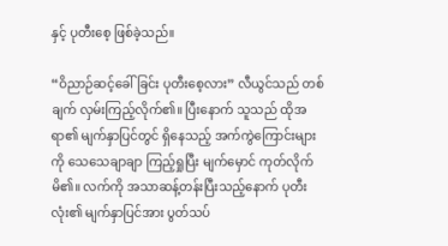နှင့် ပုတီးစေ့ ဖြစ်ခဲ့သည်။

“ဝိညာဉ်ဆင့်ခေါ်ခြင်း ပုတီးစေ့လား” လီယွင်သည် တစ်ချက် လှမ်းကြည့်လိုက်၏။ ပြီးနောက် သူသည် ထိုအရာ၏ မျက်နှာပြင်တွင် ရှိနေသည့် အက်ကွဲကြောင်းများကို သေသေချာချာ ကြည့်ရှုပြီး မျက်မှောင် ကုတ်လိုက်မိ၏။ လက်ကို အသာဆန့်တန်းပြီးသည့်နောက် ပုတီးလုံး၏ မျက်နှာပြင်အား ပွတ်သပ်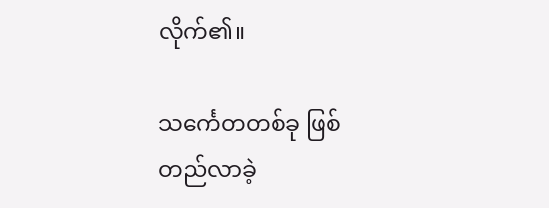လိုက်၏။

သင်္ကေတတစ်ခု ဖြစ်တည်လာခဲ့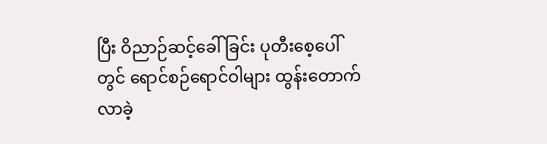ပြီး ဝိညာဉ်ဆင့်ခေါ်ခြင်း ပုတီးစေ့ပေါ်တွင် ရောင်စဉ်ရောင်ဝါများ ထွန်းတောက်လာခဲ့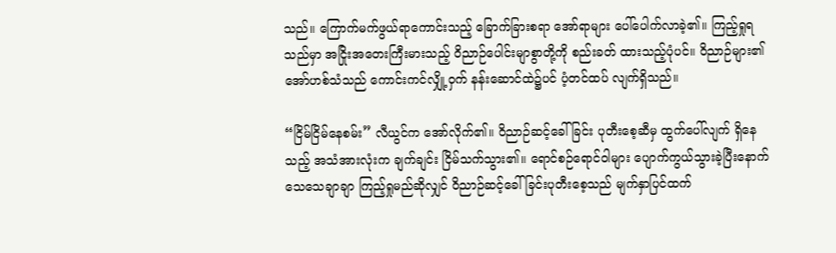သည်။ ကြောက်မက်ဖွယ်ရာကောင်းသည့် ခြောက်ခြားစရာ အော်ရာများ ပေါ်ပေါက်လာခဲ့၏။ ကြည့်ရှုရသည်မှာ အငြိုးအတေးကြီးမားသည့် ဝိညာဉ်ပေါင်းမျာစွာတို့ကို စည်းခတ် ထားသည့်ပုံပင်။ ဝိညာဉ်များ၏ အော်ဟစ်သံသည် ကောင်းကင်လျှို့ဝှက် နန်းဆောင်ထဲ၌ပင် ပံ့တင်ထပ် လျက်ရှိသည်။

“ငြိမ်ငြိမ်နေစမ်း” လီယွင်က အော်လိုက်၏။ ဝိညာဉ်ဆင့်ခေါ်ခြင်း ပုတီးစေ့ဆီမှ ထွက်ပေါ်လျက် ရှိနေသည့် အသံအားလုံးက ချက်ချင်း ငြိမ်သက်သွား၏။ ရောင်စဉ်ရောင်ဝါများ ပျောက်ကွယ်သွားခဲ့ပြီးနောက် သေသေချာချာ ကြည့်ရှုမည်ဆိုလျှင် ဝိညာဉ်ဆင့်ခေါ်ခြင်းပုတီးစေ့သည် မျက်နှာပြင်ထက်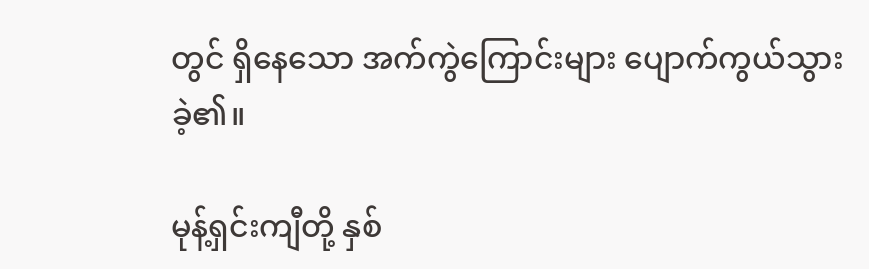တွင် ရှိနေသော အက်ကွဲကြောင်းများ ပျောက်ကွယ်သွားခဲ့၏။

မုန့်ရှင်းကျီတို့ နှစ်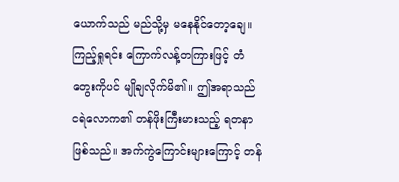ယောက်သည် မည်သို့မှ မနေနိုင်တော့ချေ။ ကြည့်ရှုရင်း ကြောက်လန့်တကြားဖြင့် တံတွေးကိုပင် မျိုချလိုက်မိ၏။ ဤအရာသည် ငရဲလောက၏ တန်ဖိုးကြီးမားသည့် ရတနာဖြစ်သည်။ အက်ကွဲကြောင်းများကြောင့် တန်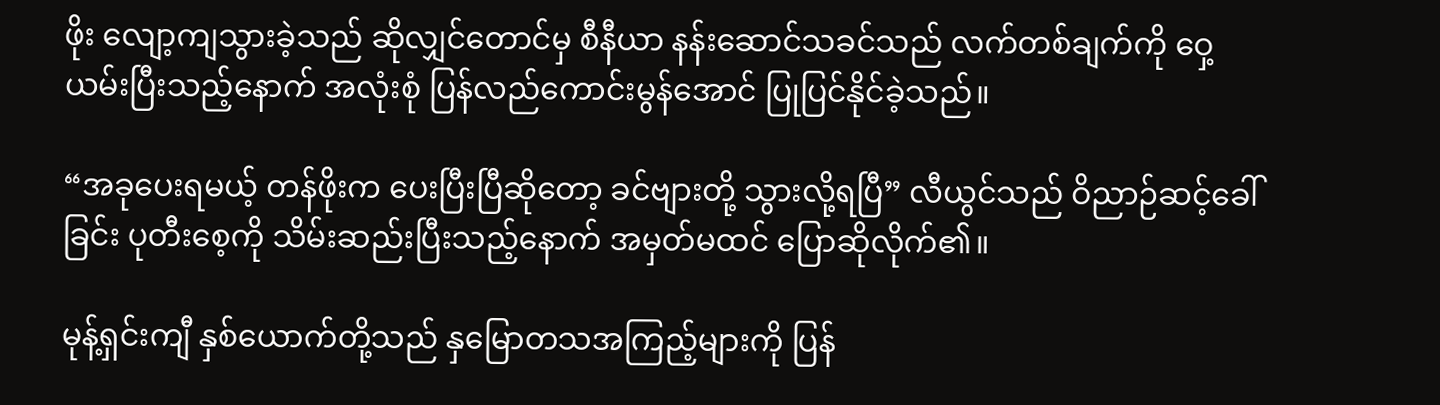ဖိုး လျော့ကျသွားခဲ့သည် ဆိုလျှင်တောင်မှ စီနီယာ နန်းဆောင်သခင်သည် လက်တစ်ချက်ကို ဝှေ့ယမ်းပြီးသည့်နောက် အလုံးစုံ ပြန်လည်ကောင်းမွန်အောင် ပြုပြင်နိုင်ခဲ့သည်။

“အခုပေးရမယ့် တန်ဖိုးက ပေးပြီးပြီဆိုတော့ ခင်ဗျားတို့ သွားလို့ရပြီ” လီယွင်သည် ဝိညာဉ်ဆင့်ခေါ်ခြင်း ပုတီးစေ့ကို သိမ်းဆည်းပြီးသည့်နောက် အမှတ်မထင် ပြောဆိုလိုက်၏။

မုန့်ရှင်းကျီ နှစ်ယောက်တို့သည် နှမြောတသအကြည့်များကို ပြန်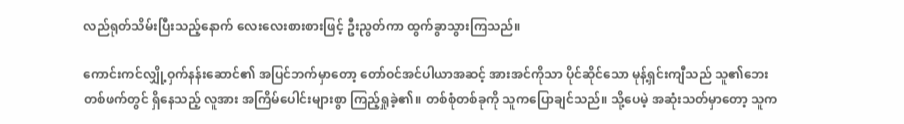လည်ရုတ်သိမ်းပြီးသည့်နောက် လေးလေးစားစားဖြင့် ဦးညွတ်ကာ ထွက်ခွာသွားကြသည်။

ကောင်းကင်လျှို့ဝှက်နန်းဆောင်၏ အပြင်ဘက်မှာတော့ တော်ဝင်အင်ပါယာအဆင့် အားအင်ကိုသာ ပိုင်ဆိုင်သော မုန့်ရှင်းကျီသည် သူ၏ဘေးတစ်ဖက်တွင် ရှိနေသည့် လူအား အကြိမ်ပေါင်းများစွာ ကြည့်ရှုခဲ့၏။ တစ်စုံတစ်ခုကို သူကပြောချင်သည်။ သို့ပေမဲ့ အဆုံးသတ်မှာတော့ သူက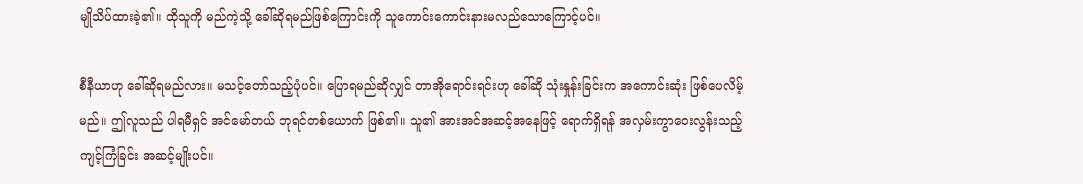မျိုသိပ်ထားခဲ့၏။ ထိုသူကို မည်ကဲ့သို့ ခေါ်ဆိုရမည်ဖြစ်ကြောင်းကို သူကောင်းကောင်းနားမလည်သောကြောင့်ပင်။

စီနီယာဟု ခေါ်ဆိုရမည်လား။ မသင့်တော်သည့်ပုံပင်။ ပြောရမည်ဆိုလျှင် တာအိုရောင်းရင်းဟု ခေါ်ဆို သုံးနှုန်းခြင်းက အကောင်းဆုံး ဖြစ်ပေလိမ့်မည်။ ဤလူသည် ပါရမီရှင် အင်မော်တယ် ဘုရင်တစ်ယောက် ဖြစ်၏။ သူ၏ အားအင်အဆင့်အနေဖြင့် ရောက်ရှိရန် အလှမ်းကွာဝေးလွန်းသည့် ကျင့်ကြံခြင်း အဆင့်မျိုးပင်။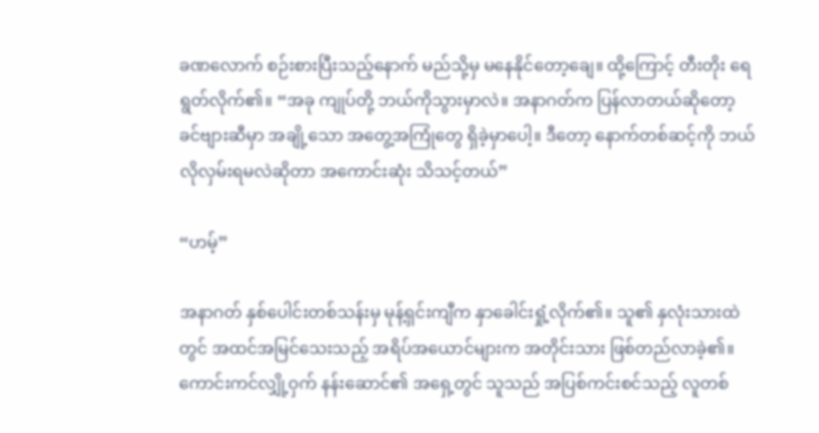ခဏလောက် စဉ်းစားပြီးသည့်နောက် မည်သို့မှ မနေနိုင်တော့ချေ။ ထို့ကြောင့် တီးတိုး ရေရွတ်လိုက်၏။ “အခု ကျုပ်တို့ ဘယ်ကိုသွားမှာလဲ။ အနာဂတ်က ပြန်လာတယ်ဆိုတော့ ခင်ဗျားဆီမှာ အချို့သော အတွေ့အကြုံတွေ ရှိခဲ့မှာပေါ့။ ဒီတော့ နောက်တစ်ဆင့်ကို ဘယ်လိုလှမ်းရမလဲဆိုတာ အကောင်းဆုံး သိသင့်တယ်”

“ဟမ့်”

အနာဂတ် နှစ်ပေါင်းတစ်သန်းမှ မုန့်ရှင်းကျီက နှာခေါင်းရှုံ့လိုက်၏။ သူ၏ နှလုံးသားထဲတွင် အထင်အမြင်သေးသည့် အရိပ်အယောင်များက အတိုင်းသား ဖြစ်တည်လာခဲ့၏။ ကောင်းကင်လျှို့ဝှက် နန်းဆောင်၏ အရှေ့တွင် သူသည် အပြစ်ကင်းစင်သည့် လူတစ်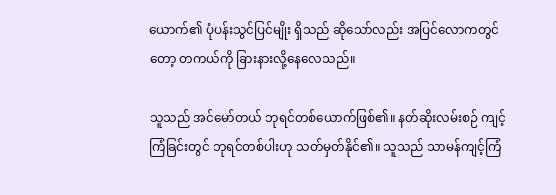ယောက်၏ ပုံပန်းသွင်ပြင်မျိုး ရှိသည် ဆိုသော်လည်း အပြင်လောကတွင်တော့ တကယ်ကို ခြားနားလို့နေလေသည်။

သူသည် အင်မော်တယ် ဘုရင်တစ်ယောက်ဖြစ်၏။ နတ်ဆိုးလမ်းစဉ် ကျင့်ကြံခြင်းတွင် ဘုရင်တစ်ပါးဟု သတ်မှတ်နိုင်၏။ သူသည် သာမန်ကျင့်ကြံ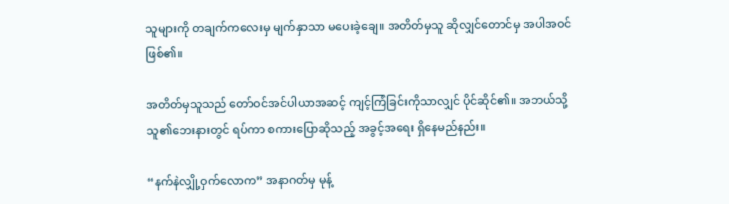သူများကို တချက်ကလေးမှ မျက်နှာသာ မပေးခဲ့ချေ။ အတိတ်မှသူ ဆိုလျှင်တောင်မှ အပါအဝင် ဖြစ်၏။

အတိတ်မှသူသည် တော်ဝင်အင်ပါယာအဆင့် ကျင့်ကြံခြင်းကိုသာလျှင် ပိုင်ဆိုင်၏။ အဘယ်သို့ သူ၏ဘေးနားတွင် ရပ်ကာ စကားပြောဆိုသည့် အခွင့်အရေး ရှိနေမည်နည်း။

“နက်နဲလျှို့ဝှက်လောက” အနာဂတ်မှ မုန့်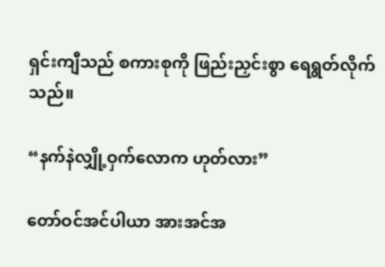ရှင်းကျီသည် စကားစုကို ဖြည်းညှင်းစွာ ရေရွတ်လိုက်သည်။

“နက်နဲလျှို့ဝှက်လောက ဟုတ်လား”

တော်ဝင်အင်ပါယာ အားအင်အ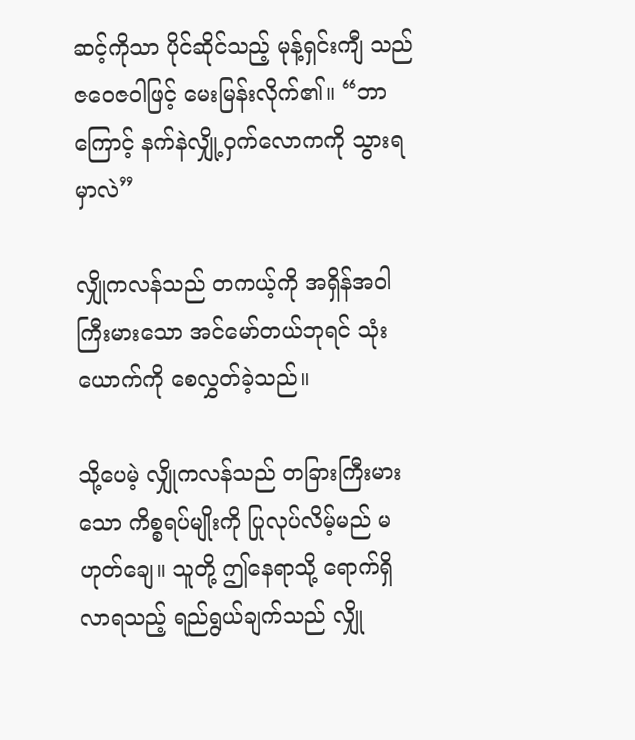ဆင့်ကိုသာ ပိုင်ဆိုင်သည့် မုန့်ရှင်းကျီ သည် ဇဝေဇဝါဖြင့် မေးမြန်းလိုက်၏။ “ဘာကြောင့် နက်နဲလျှို့ဝှက်လောကကို သွားရမှာလဲ”

လျှိုကလန်သည် တကယ့်ကို အရှိန်အဝါကြီးမားသော အင်မော်တယ်ဘုရင် သုံးယောက်ကို စေလွှတ်ခဲ့သည်။

သို့ပေမဲ့ လျှိုကလန်သည် တခြားကြီးမားသော ကိစ္စရပ်မျိုးကို ပြုလုပ်လိမ့်မည် မဟုတ်ချေ။ သူတို့ ဤနေရာသို့ ရောက်ရှိလာရသည့် ရည်ရွယ်ချက်သည် လျှို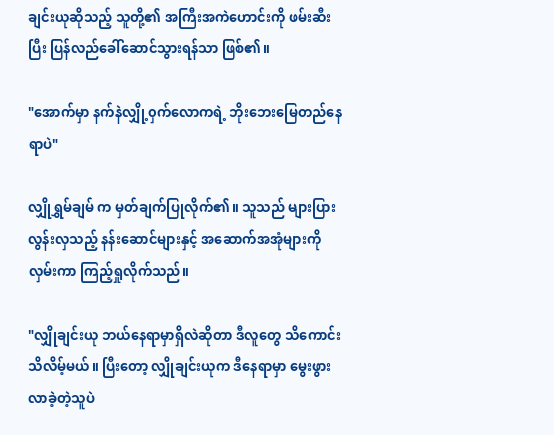ချင်းယုဆိုသည့် သူတို့၏ အကြီးအကဲဟောင်းကို ဖမ်းဆီးပြီး ပြန်လည်ခေါ်ဆောင်သွားရန်သာ ဖြစ်၏။

"အောက်မှာ နက်နဲလျှို့၀ှက်လောကရဲ့ ဘိုးဘေးမြေတည်နေရာပဲ"

လျှိုရွှမ်ချမ် က မှတ်ချက်ပြုလိုက်၏။ သူသည် များပြားလွန်းလှသည့် နန်းဆောင်များနှင့် အဆောက်အအုံများကို လှမ်းကာ ကြည့်ရှုလိုက်သည်။

"လျှိုချင်းယု ဘယ်နေရာမှာရှိလဲဆိုတာ ဒီလူတွေ သိကောင်းသိလိမ့်မယ်။ ပြီးတော့ လျှိုချင်းယုက ဒီနေရာမှာ မွေးဖွားလာခဲ့တဲ့သူပဲ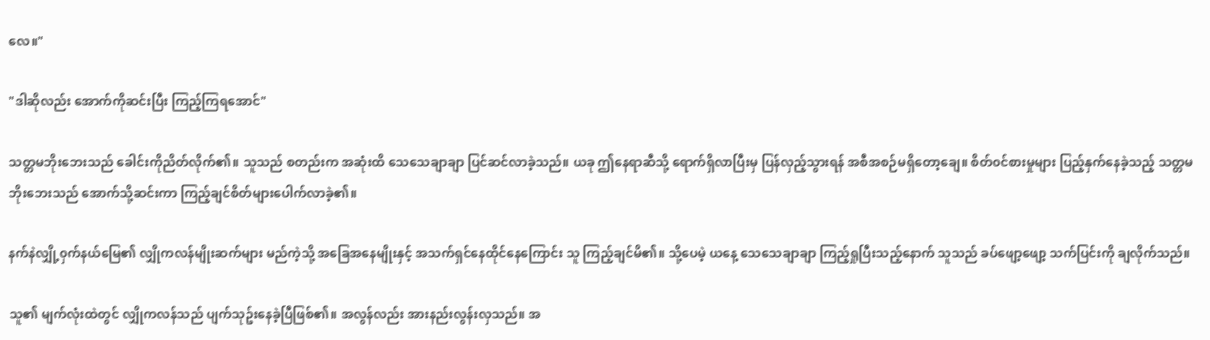လေ။"

"ဒါဆိုလည်း အောက်ကိုဆင်းပြီး ကြည့်ကြရအောင်"

သတ္တမဘိုးဘေးသည် ခေါင်းကိုညိတ်လိုက်၏။ သူသည် စတည်းက အဆုံးထိ သေသေချာချာ ပြင်ဆင်လာခဲ့သည်။ ယခု ဤနေရာဆီသို့ ရောက်ရှိလာပြီးမှ ပြန်လှည့်သွားရန် အစီအစဉ်မရှိတော့ချေ။ စိတ်၀င်စားမှုများ ပြည့်နှက်နေခဲ့သည့် သတ္တမဘိုးဘေးသည် အောက်သို့ဆင်းကာ ကြည့်ချင်စိတ်များပေါက်လာခဲ့၏။

နက်နဲလျှို့၀ှက်နယ်မြေ၏ လျှိုကလန်မျိုးဆက်များ မည်ကဲ့သို့ အခြေအနေမျိုးနှင့် အသက်ရှင်နေထိုင်နေကြောင်း သူ ကြည့်ချင်မိ၏။ သို့ပေမဲ့ ယနေ့ သေသေချာချာ ကြည့်ရှုပြီးသည့်နောက် သူသည် ခပ်ဖျော့ဖျော့ သက်ပြင်းကို ချလိုက်သည်။

သူ၏ မျက်လုံးထဲတွင် လျှိုကလန်သည် ပျက်သုဥ်းနေခဲ့ပြီဖြစ်၏။ အလွန်လည်း အားနည်းလွန်းလှသည်။ အ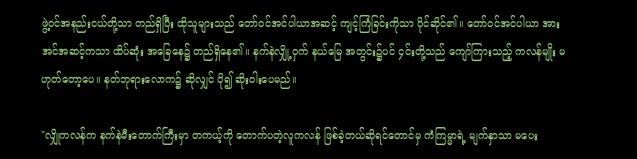ဖွဲ့၀င်အနည်းငယ်တို့သာ တည်ရှိပြီး ထိုသူများသည် တော်၀င်အင်ပါယာအဆင့် ကျင့်ကြံခြင်းကိုသာ ပိုင်ဆိုင်၏။ တော်ဝင်အင်ပါယာ အားအင်အဆင့်ကသာ ထိပ်ဆုံး အခြေနေ၌ တည်ရှိနေ၏။ နက်နဲလျှို့၀ှက် နယ်မြေ အတွင်း၌ပင် ၄င်းတို့သည် ကျော်ကြားသည့် ကလန်မျိုး မဟုတ်တော့ပေ။ နတ်ဘုရားလောက၌ ဆိုလျှင် ပို၍ ဆိုးဝါးပေမည်။

"လျှိုကလန်က နက်နဲမီးတောက်ကြီးမှာ တကယ့်ကို တောက်ပတဲ့လူကလန် ဖြစ်ခဲ့တယ်ဆိုရင်တောင်မှ ကံကြမ္မာရဲ့ မျက်နှာသာ မပေး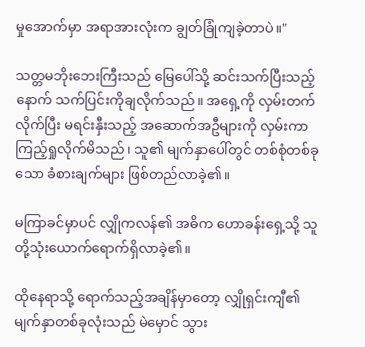မှုအောက်မှာ အရာအားလုံးက ချွတ်ခြုံကျခဲ့တာပဲ။"

သတ္တမဘိုးဘေးကြီးသည် မြေပေါ်သို့ ဆင်းသက်ပြီးသည့်နောက် သက်ပြင်းကိုချလိုက်သည်။ အရှေ့ကို လှမ်းတက်လိုက်ပြီး မရင်းနှီးသည့် အဆောက်အဦများကို လှမ်းကာကြည့်ရှုလိုက်မိသည်၊ သူ၏ မျက်နှာပေါ်တွင် တစ်စုံတစ်ခုသော ခံစားချက်များ ဖြစ်တည်လာခဲ့၏။

မကြာခင်မှာပင် လျှိုကလန်၏ အဓိက ဟောခန်းရှေ့သို့ သူတို့သုံးယောက်ရောက်ရှိလာခဲ့၏။

ထိုနေရာသို့ ရောက်သည့်အချိန်မှာတော့ လျှိုရှင်းကျီ၏ မျက်နှာတစ်ခုလုံးသည် မဲမှောင် သွား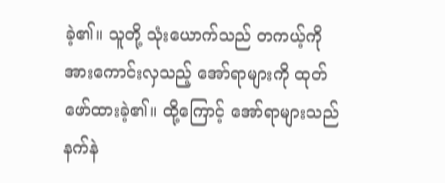ခဲ့၏။ သူတို့ သုံးယောက်သည် တကယ့်ကို အားကောင်းလှသည့် အော်ရာများကို ထုတ်ဖော်ထားခဲ့၏။ ထို့ကြောင့် အော်ရာများသည် နက်နဲ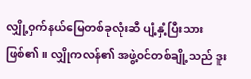လျှို့၀ှက်နယ်မြေတစ်ခုလုံးဆီ ပျံ့နှံ့ပြီးသားဖြစ်၏။ လျှိုကလန်၏ အဖွဲ့၀င်တစ်ချို့သည် ဒူး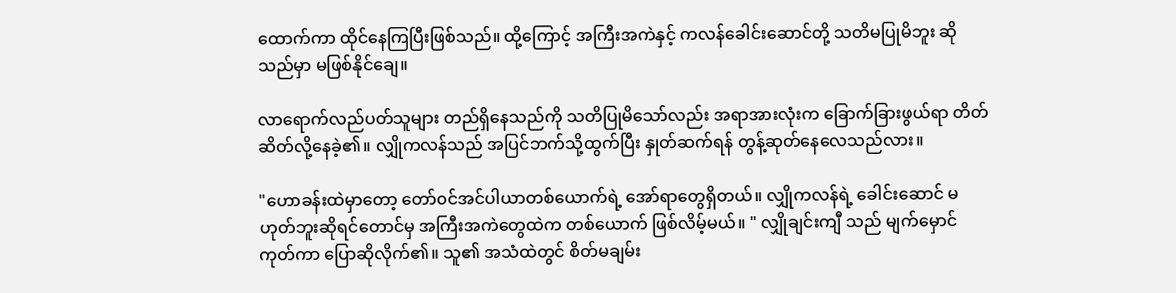ထောက်ကာ ထိုင်နေကြပြီးဖြစ်သည်။ ထို့ကြောင့် အကြီးအကဲနှင့် ကလန်ခေါင်းဆောင်တို့ သတိမပြုမိဘူး ဆိုသည်မှာ မဖြစ်နိုင်ချေ။

လာရောက်လည်ပတ်သူများ တည်ရှိနေသည်ကို သတိပြုမိသော်လည်း အရာအားလုံးက ခြောက်ခြားဖွယ်ရာ တိတ်ဆိတ်လို့နေခဲ့၏။ လျှိုကလန်သည် အပြင်ဘက်သို့ထွက်ပြီး နှုတ်ဆက်ရန် တွန့်ဆုတ်နေလေသည်လား။

"ဟောခန်းထဲမှာတော့ တော်၀င်အင်ပါယာတစ်ယောက်ရဲ့ အော်ရာတွေရှိတယ်။ လျှိုကလန်ရဲ့ ခေါင်းဆောင် မဟုတ်ဘူးဆိုရင်တောင်မှ အကြီးအကဲတွေထဲက တစ်ယောက် ဖြစ်လိမ့်မယ်။ " လျှိုချင်းကျီ သည် မျက်မှောင်ကုတ်ကာ ပြောဆိုလိုက်၏။ သူ၏ အသံထဲတွင် စိတ်မချမ်း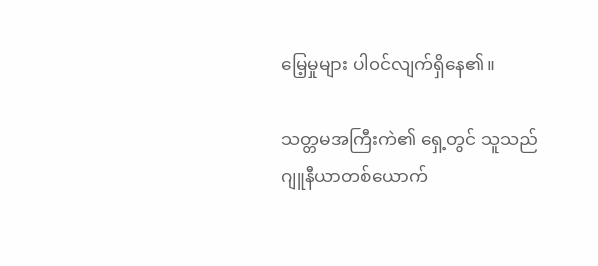မြေ့မှုများ ပါ၀င်လျက်ရှိနေ၏။

သတ္တမအကြီးကဲ၏ ရှေ့တွင် သူသည် ဂျူနီယာတစ်ယောက်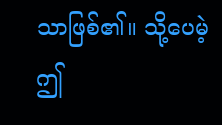သာဖြစ်၏။ သို့ပေမဲ့ ဤ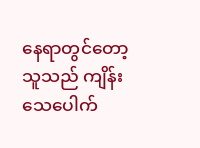နေရာတွင်တော့ သူသည် ကျိန်းသေပေါက်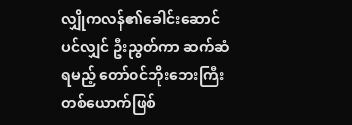လျှိုကလန်၏ခေါင်းဆောင်ပင်လျှင် ဦးညွတ်ကာ ဆက်ဆံရမည့် တော်၀င်ဘိုးဘေးကြီး တစ်ယောက်ဖြစ်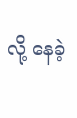လို့ နေခဲ့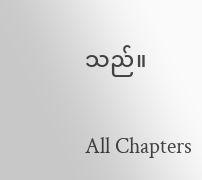သည်။

All Chapters